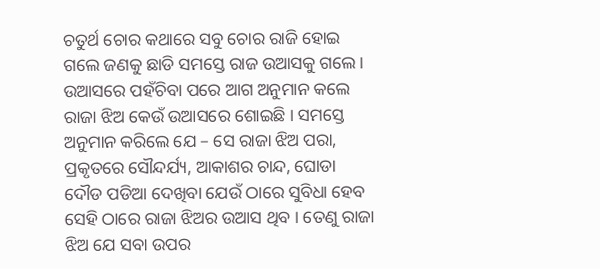ଚତୁର୍ଥ ଚୋର କଥାରେ ସବୁ ଚୋର ରାଜି ହୋଇ ଗଲେ ଜଣକୁ ଛାଡି ସମସ୍ତେ ରାଜ ଉଆସକୁ ଗଲେ । ଉଆସରେ ପହଁଚିବା ପରେ ଆଗ ଅନୁମାନ କଲେ ରାଜା ଝିଅ କେଉଁ ଉଆସରେ ଶୋଇଛି । ସମସ୍ତେ ଅନୁମାନ କରିଲେ ଯେ – ସେ ରାଜା ଝିଅ ପରା, ପ୍ରକୃତରେ ସୌନ୍ଦର୍ଯ୍ୟ, ଆକାଶର ଚାନ୍ଦ, ଘୋଡା ଦୌଡ ପଡିଆ ଦେଖିବା ଯେଉଁ ଠାରେ ସୁବିଧା ହେବ ସେହି ଠାରେ ରାଜା ଝିଅର ଉଆସ ଥିବ । ତେଣୁ ରାଜା ଝିଅ ଯେ ସବା ଉପର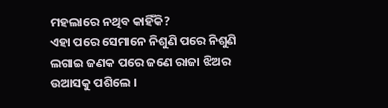ମହଲାରେ ନଥିବ କାହିଁକି?
ଏହା ପରେ ସେମାନେ ନିଶୁଣି ପରେ ନିଶୁଣି ଲଗାଇ ଜଣକ ପରେ ଜଣେ ରାଜା ଝିଅର ଉଆସକୁ ପଶିଲେ ।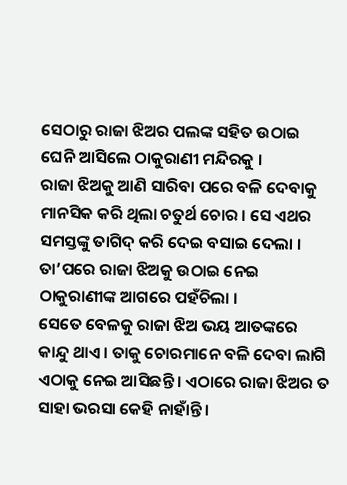ସେଠାରୁ ରାଜା ଝିଅର ପଲଙ୍କ ସହିତ ଉଠାଇ ଘେନି ଆସିଲେ ଠାକୁରାଣୀ ମନ୍ଦିରକୁ ।
ରାଜା ଝିଅକୁ ଆଣି ସାରିବା ପରେ ବଳି ଦେବାକୁ ମାନସିକ କରି ଥିଲା ଚତୁର୍ଥ ଚୋର । ସେ ଏଥର ସମସ୍ତଙ୍କୁ ତାଗିଦ୍ କରି ଦେଇ ବସାଇ ଦେଲା । ତା’ପରେ ରାଜା ଝିଅକୁ ଉଠାଇ ନେଇ ଠାକୁରାଣୀଙ୍କ ଆଗରେ ପହଁଚିଲା ।
ସେତେ ବେଳକୁ ରାଜା ଝିଅ ଭୟ ଆତଙ୍କରେ କାନ୍ଦୁ ଥାଏ । ତାକୁ ଚୋରମାନେ ବଳି ଦେବା ଲାଗି ଏଠାକୁ ନେଇ ଆସିଛନ୍ତି । ଏଠାରେ ରାଜା ଝିଅର ତ ସାହା ଭରସା କେହି ନାହାଁନ୍ତି ।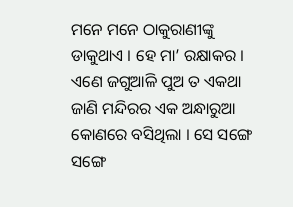ମନେ ମନେ ଠାକୁରାଣୀଙ୍କୁ ଡାକୁଥାଏ । ହେ ମା’ ରକ୍ଷାକର ।
ଏଣେ ଜଗୁଆଳି ପୁଅ ତ ଏକଥା ଜାଣି ମନ୍ଦିରର ଏକ ଅନ୍ଧାରୁଆ କୋଣରେ ବସିଥିଲା । ସେ ସଙ୍ଗେ ସଙ୍ଗେ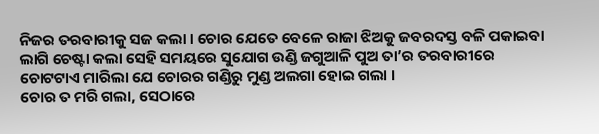ନିଜର ତରବାରୀକୁ ସଜ କଲା । ଚୋର ଯେତେ ବେଳେ ରାଜା ଝିଅକୁ ଜବରଦସ୍ତ ବଳି ପକାଇବା ଲାଗି ଚେଷ୍ଟା କଲା ସେହି ସମୟରେ ସୁଯୋଗ ଉଣ୍ଡି ଜଗୁଆଳି ପୁଅ ତା’ର ତରବାରୀରେ ଚୋଟଟାଏ ମାରିଲା ଯେ ଚୋରର ଗଣ୍ଡିରୁ ମୁଣ୍ଡ ଅଲଗା ହୋଇ ଗଲା ।
ଚୋର ତ ମରି ଗଲା, ସେଠାରେ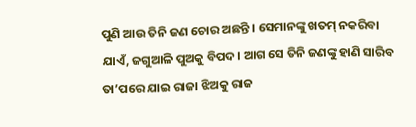ପୁଣି ଆଉ ତିନି ଜଣ ଚୋର ଅଛନ୍ତି । ସେମାନଙ୍କୁ ଖତମ୍ ନକରିବା ଯାଏଁ, ଜଗୁଆଳି ପୁଅକୁ ବିପଦ । ଆଗ ସେ ତିନି ଜଣଙ୍କୁ ହାଣି ସାରିବ ତା’ପରେ ଯାଇ ରାଜା ଝିଅକୁ ରାଜ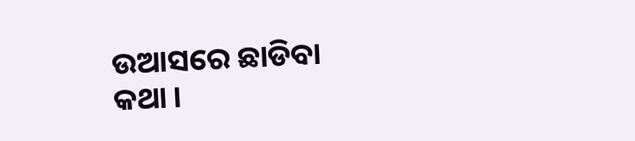ଉଆସରେ ଛାଡିବା କଥା ।